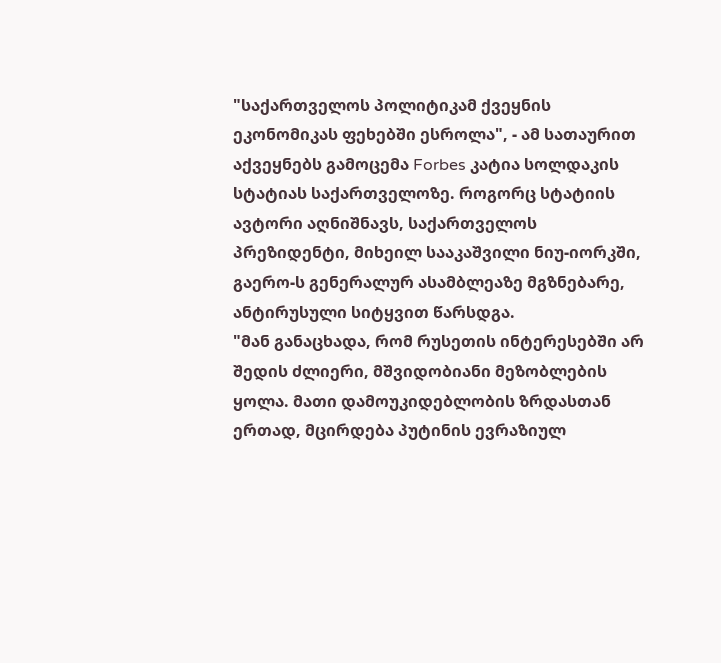"საქართველოს პოლიტიკამ ქვეყნის ეკონომიკას ფეხებში ესროლა", - ამ სათაურით აქვეყნებს გამოცემა Forbes კატია სოლდაკის სტატიას საქართველოზე. როგორც სტატიის ავტორი აღნიშნავს, საქართველოს პრეზიდენტი, მიხეილ სააკაშვილი ნიუ-იორკში, გაერო-ს გენერალურ ასამბლეაზე მგზნებარე, ანტირუსული სიტყვით წარსდგა.
"მან განაცხადა, რომ რუსეთის ინტერესებში არ შედის ძლიერი, მშვიდობიანი მეზობლების ყოლა. მათი დამოუკიდებლობის ზრდასთან ერთად, მცირდება პუტინის ევრაზიულ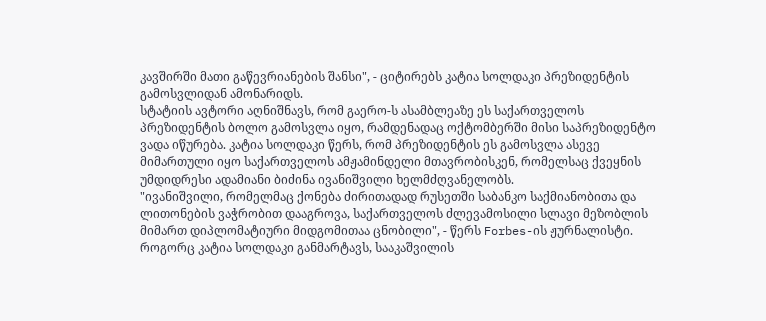კავშირში მათი გაწევრიანების შანსი", - ციტირებს კატია სოლდაკი პრეზიდენტის გამოსვლიდან ამონარიდს.
სტატიის ავტორი აღნიშნავს, რომ გაერო-ს ასამბლეაზე ეს საქართველოს პრეზიდენტის ბოლო გამოსვლა იყო, რამდენადაც ოქტომბერში მისი საპრეზიდენტო ვადა იწურება. კატია სოლდაკი წერს, რომ პრეზიდენტის ეს გამოსვლა ასევე მიმართული იყო საქართველოს ამჟამინდელი მთავრობისკენ, რომელსაც ქვეყნის უმდიდრესი ადამიანი ბიძინა ივანიშვილი ხელმძღვანელობს.
"ივანიშვილი, რომელმაც ქონება ძირითადად რუსეთში საბანკო საქმიანობითა და ლითონების ვაჭრობით დააგროვა, საქართველოს ძლევამოსილი სლავი მეზობლის მიმართ დიპლომატიური მიდგომითაა ცნობილი", - წერს Forbes-ის ჟურნალისტი.
როგორც კატია სოლდაკი განმარტავს, სააკაშვილის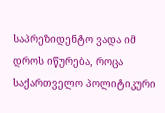საპრეზიდენტო ვადა იმ დროს იწურება, როცა საქართველო პოლიტიკური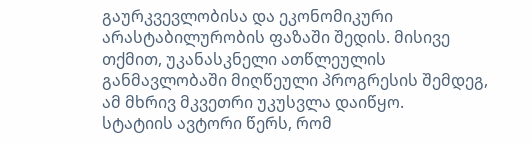გაურკვევლობისა და ეკონომიკური არასტაბილურობის ფაზაში შედის. მისივე თქმით, უკანასკნელი ათწლეულის განმავლობაში მიღწეული პროგრესის შემდეგ, ამ მხრივ მკვეთრი უკუსვლა დაიწყო.
სტატიის ავტორი წერს, რომ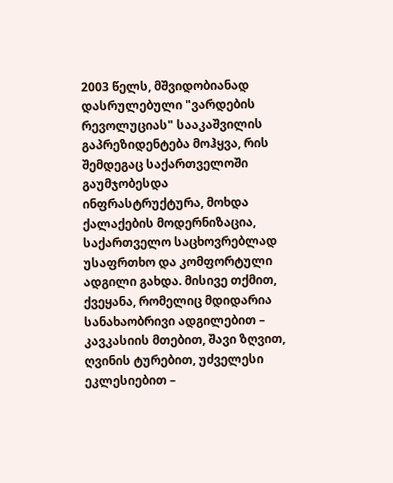2003 წელს, მშვიდობიანად დასრულებული "ვარდების რევოლუციას" სააკაშვილის გაპრეზიდენტება მოჰყვა, რის შემდეგაც საქართველოში გაუმჯობესდა ინფრასტრუქტურა, მოხდა ქალაქების მოდერნიზაცია, საქართველო საცხოვრებლად უსაფრთხო და კომფორტული ადგილი გახდა. მისივე თქმით, ქვეყანა, რომელიც მდიდარია სანახაობრივი ადგილებით – კავკასიის მთებით, შავი ზღვით, ღვინის ტურებით, უძველესი ეკლესიებით –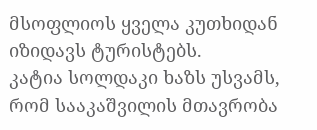მსოფლიოს ყველა კუთხიდან იზიდავს ტურისტებს.
კატია სოლდაკი ხაზს უსვამს, რომ სააკაშვილის მთავრობა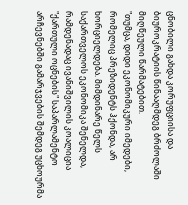ცნობილი გახდა კორუფციისა და ბიუროკრატიის წინააღმდეგ ბრძოლაში მიღწეული წარმატებით.
"თუმცა, დიდი ეკონომიკური იმედები, რომელიც პრეზიდენტს ჰქონდა, არ ხორციელდება. მიმდინარე წელს საქართველოს ეკონომიკა შენელდა, რამდენადაც ივანიშვილის კოალიცია "ქართული ოცნების" საპარლამენტო არჩევნებში გამარჯვების შემდეგ უცხოურმა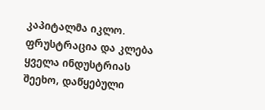კაპიტალმა იკლო. ფრუსტრაცია და კლება ყველა ინდუსტრიას შეეხო, დაწყებული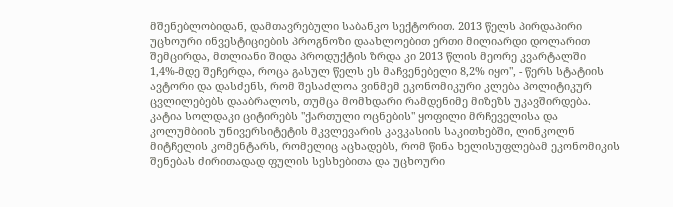მშენებლობიდან, დამთავრებული საბანკო სექტორით. 2013 წელს პირდაპირი უცხოური ინვესტიციების პროგნოზი დაახლოებით ერთი მილიარდი დოლარით შემცირდა, მთლიანი შიდა პროდუქტის ზრდა კი 2013 წლის მეორე კვარტალში 1,4%-მდე შეჩერდა, როცა გასულ წელს ეს მაჩვენებელი 8,2% იყო", - წერს სტატიის ავტორი და დასძენს, რომ შესაძლოა ვინმემ ეკონომიკური კლება პოლიტიკურ ცვლილებებს დააბრალოს, თუმცა მომხდარი რამდენიმე მიზეზს უკავშირდება.
კატია სოლდაკი ციტირებს "ქართული ოცნების" ყოფილი მრჩეველისა და კოლუმბიის უნივერსიტეტის მკვლევარის კავკასიის საკითხებში, ლინკოლნ მიტჩელის კომენტარს, რომელიც აცხადებს, რომ წინა ხელისუფლებამ ეკონომიკის შენებას ძირითადად ფულის სესხებითა და უცხოური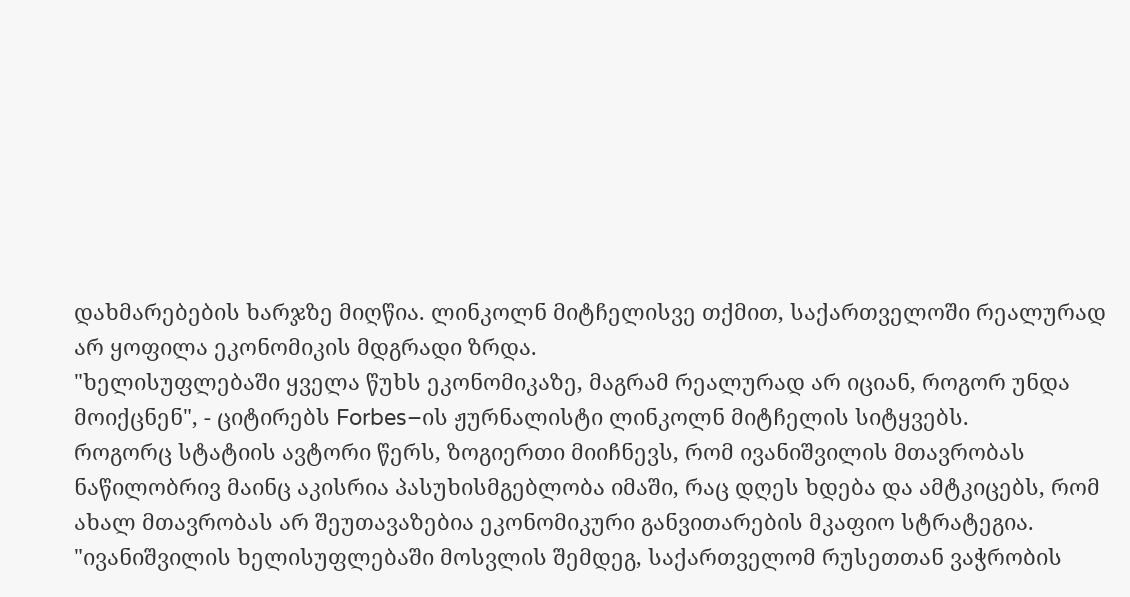დახმარებების ხარჯზე მიღწია. ლინკოლნ მიტჩელისვე თქმით, საქართველოში რეალურად არ ყოფილა ეკონომიკის მდგრადი ზრდა.
"ხელისუფლებაში ყველა წუხს ეკონომიკაზე, მაგრამ რეალურად არ იციან, როგორ უნდა მოიქცნენ", - ციტირებს Forbes–ის ჟურნალისტი ლინკოლნ მიტჩელის სიტყვებს.
როგორც სტატიის ავტორი წერს, ზოგიერთი მიიჩნევს, რომ ივანიშვილის მთავრობას ნაწილობრივ მაინც აკისრია პასუხისმგებლობა იმაში, რაც დღეს ხდება და ამტკიცებს, რომ ახალ მთავრობას არ შეუთავაზებია ეკონომიკური განვითარების მკაფიო სტრატეგია.
"ივანიშვილის ხელისუფლებაში მოსვლის შემდეგ, საქართველომ რუსეთთან ვაჭრობის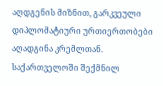აღდგენის მიზნით, გარკვეული დიპლომატიური ურთიერთობები აღადგინა კრემლთან. საქართველოში შექმნილ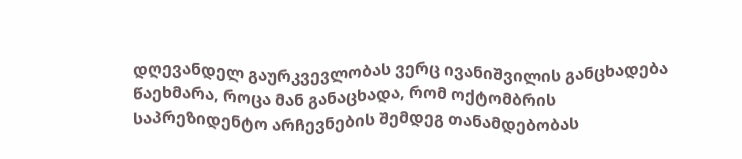დღევანდელ გაურკვევლობას ვერც ივანიშვილის განცხადება წაეხმარა, როცა მან განაცხადა, რომ ოქტომბრის საპრეზიდენტო არჩევნების შემდეგ თანამდებობას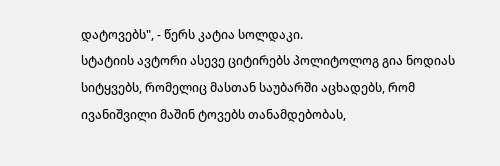დატოვებს", - წერს კატია სოლდაკი.
სტატიის ავტორი ასევე ციტირებს პოლიტოლოგ გია ნოდიას სიტყვებს, რომელიც მასთან საუბარში აცხადებს, რომ ივანიშვილი მაშინ ტოვებს თანამდებობას,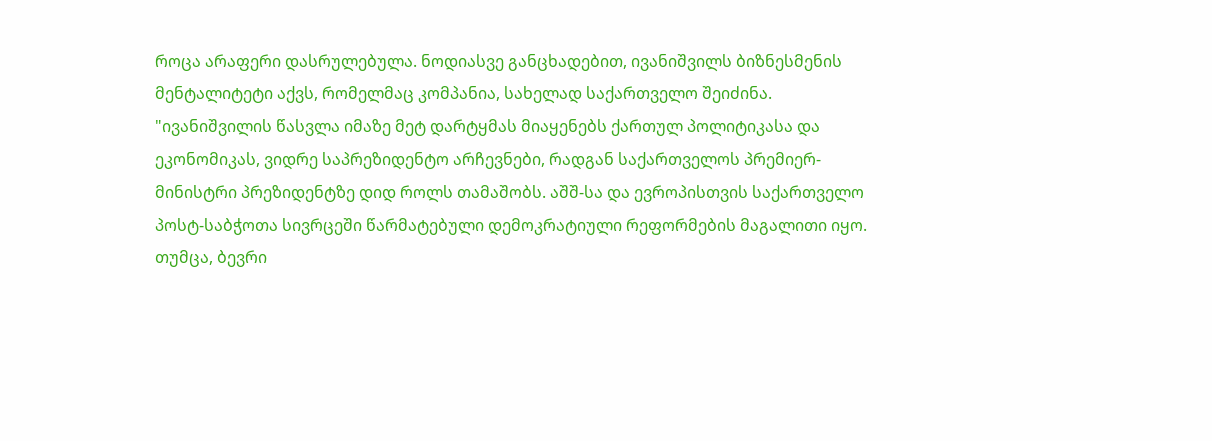როცა არაფერი დასრულებულა. ნოდიასვე განცხადებით, ივანიშვილს ბიზნესმენის მენტალიტეტი აქვს, რომელმაც კომპანია, სახელად საქართველო შეიძინა.
"ივანიშვილის წასვლა იმაზე მეტ დარტყმას მიაყენებს ქართულ პოლიტიკასა და ეკონომიკას, ვიდრე საპრეზიდენტო არჩევნები, რადგან საქართველოს პრემიერ-მინისტრი პრეზიდენტზე დიდ როლს თამაშობს. აშშ-სა და ევროპისთვის საქართველო პოსტ-საბჭოთა სივრცეში წარმატებული დემოკრატიული რეფორმების მაგალითი იყო. თუმცა, ბევრი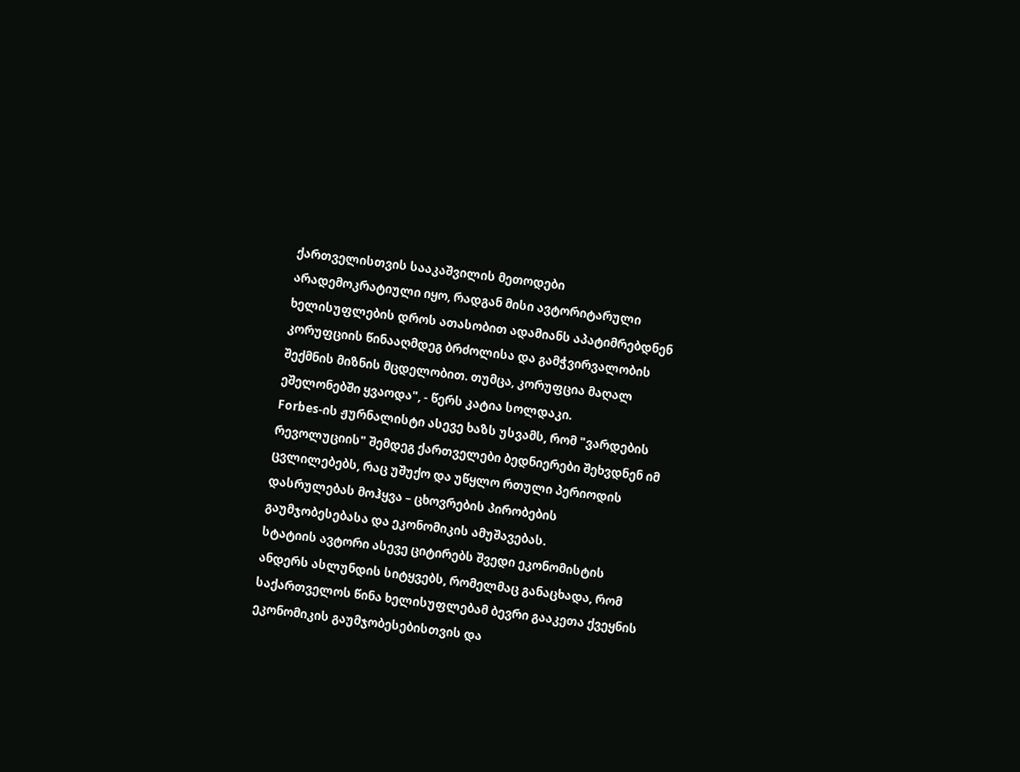ქართველისთვის სააკაშვილის მეთოდები არადემოკრატიული იყო, რადგან მისი ავტორიტარული ხელისუფლების დროს ათასობით ადამიანს აპატიმრებდნენ კორუფციის წინააღმდეგ ბრძოლისა და გამჭვირვალობის შექმნის მიზნის მცდელობით. თუმცა, კორუფცია მაღალ ეშელონებში ყვაოდა", - წერს კატია სოლდაკი.
Forbes-ის ჟურნალისტი ასევე ხაზს უსვამს, რომ "ვარდების რევოლუციის" შემდეგ ქართველები ბედნიერები შეხვდნენ იმ ცვლილებებს, რაც უშუქო და უწყლო რთული პერიოდის დასრულებას მოჰყვა – ცხოვრების პირობების გაუმჯობესებასა და ეკონომიკის ამუშავებას.
სტატიის ავტორი ასევე ციტირებს შვედი ეკონომისტის ანდერს ასლუნდის სიტყვებს, რომელმაც განაცხადა, რომ საქართველოს წინა ხელისუფლებამ ბევრი გააკეთა ქვეყნის ეკონომიკის გაუმჯობესებისთვის და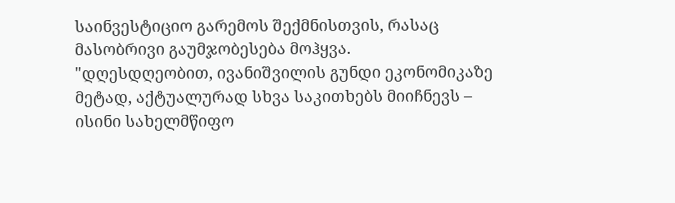საინვესტიციო გარემოს შექმნისთვის, რასაც მასობრივი გაუმჯობესება მოჰყვა.
"დღესდღეობით, ივანიშვილის გუნდი ეკონომიკაზე მეტად, აქტუალურად სხვა საკითხებს მიიჩნევს – ისინი სახელმწიფო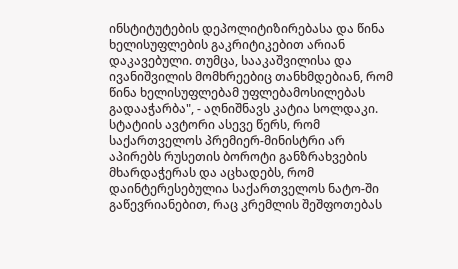ინსტიტუტების დეპოლიტიზირებასა და წინა ხელისუფლების გაკრიტიკებით არიან დაკავებული. თუმცა, სააკაშვილისა და ივანიშვილის მომხრეებიც თანხმდებიან, რომ წინა ხელისუფლებამ უფლებამოსილებას გადააჭარბა", - აღნიშნავს კატია სოლდაკი.
სტატიის ავტორი ასევე წერს, რომ საქართველოს პრემიერ-მინისტრი არ აპირებს რუსეთის ბოროტი განზრახვების მხარდაჭერას და აცხადებს, რომ დაინტერესებულია საქართველოს ნატო-ში გაწევრიანებით, რაც კრემლის შეშფოთებას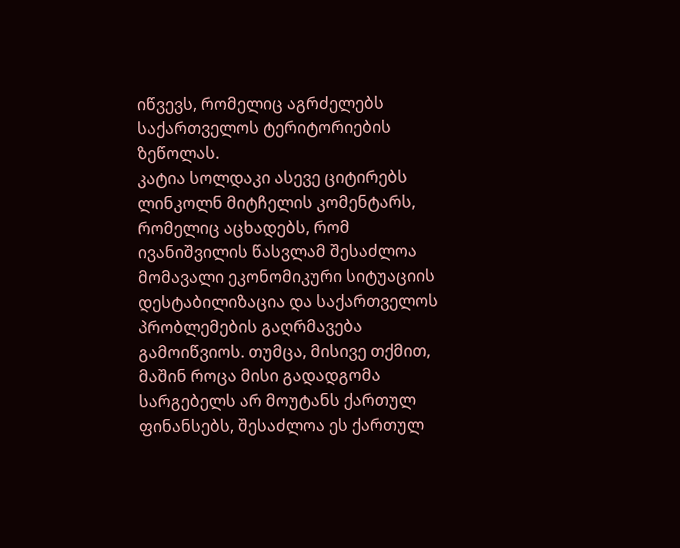იწვევს, რომელიც აგრძელებს საქართველოს ტერიტორიების ზეწოლას.
კატია სოლდაკი ასევე ციტირებს ლინკოლნ მიტჩელის კომენტარს, რომელიც აცხადებს, რომ ივანიშვილის წასვლამ შესაძლოა მომავალი ეკონომიკური სიტუაციის დესტაბილიზაცია და საქართველოს პრობლემების გაღრმავება გამოიწვიოს. თუმცა, მისივე თქმით, მაშინ როცა მისი გადადგომა სარგებელს არ მოუტანს ქართულ ფინანსებს, შესაძლოა ეს ქართულ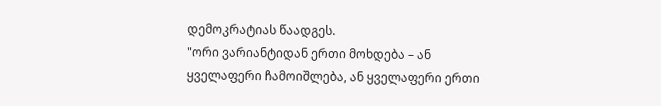დემოკრატიას წაადგეს.
"ორი ვარიანტიდან ერთი მოხდება – ან ყველაფერი ჩამოიშლება, ან ყველაფერი ერთი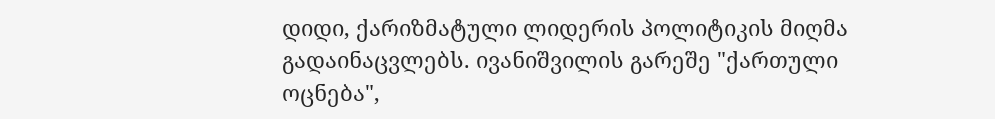დიდი, ქარიზმატული ლიდერის პოლიტიკის მიღმა გადაინაცვლებს. ივანიშვილის გარეშე "ქართული ოცნება",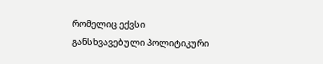რომელიც ექვსი განსხვავებული პოლიტიკური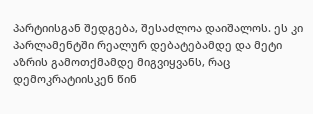პარტიისგან შედგება, შესაძლოა დაიშალოს. ეს კი პარლამენტში რეალურ დებატებამდე და მეტი აზრის გამოთქმამდე მიგვიყვანს, რაც დემოკრატიისკენ წინ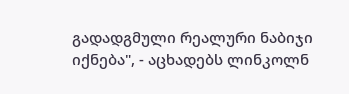გადადგმული რეალური ნაბიჯი იქნება", - აცხადებს ლინკოლნ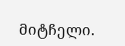მიტჩელი.